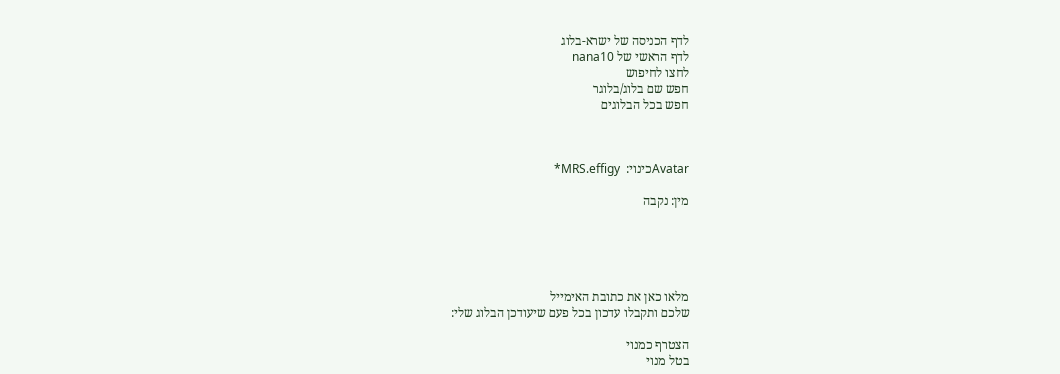לדף הכניסה של ישרא-בלוג
לדף הראשי של nana10
לחצו לחיפוש
חפש שם בלוג/בלוגר
חפש בכל הבלוגים



Avatarכינוי:  MRS.effigy*

מין: נקבה





מלאו כאן את כתובת האימייל
שלכם ותקבלו עדכון בכל פעם שיעודכן הבלוג שלי:

הצטרף כמנוי
בטל מנוי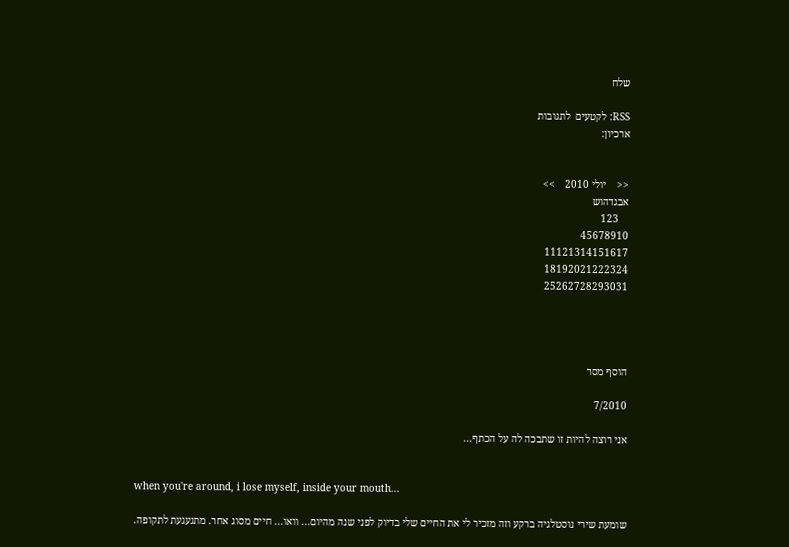שלח

RSS: לקטעים  לתגובות
ארכיון:


<<    יולי 2010    >>
אבגדהוש
    123
45678910
11121314151617
18192021222324
25262728293031




הוסף מסר

7/2010

אני רוצה להיות זו שתבכה לה על הכתף...


when you're around, i lose myself, inside your mouth...

שומעת שירי נוסטלגיה ברקע וזה מזכיר לי את החיים שלי בדיוק לפני שנה מהיום... וואו... חיים מסוג אחר. מתגעגעת לתקופה.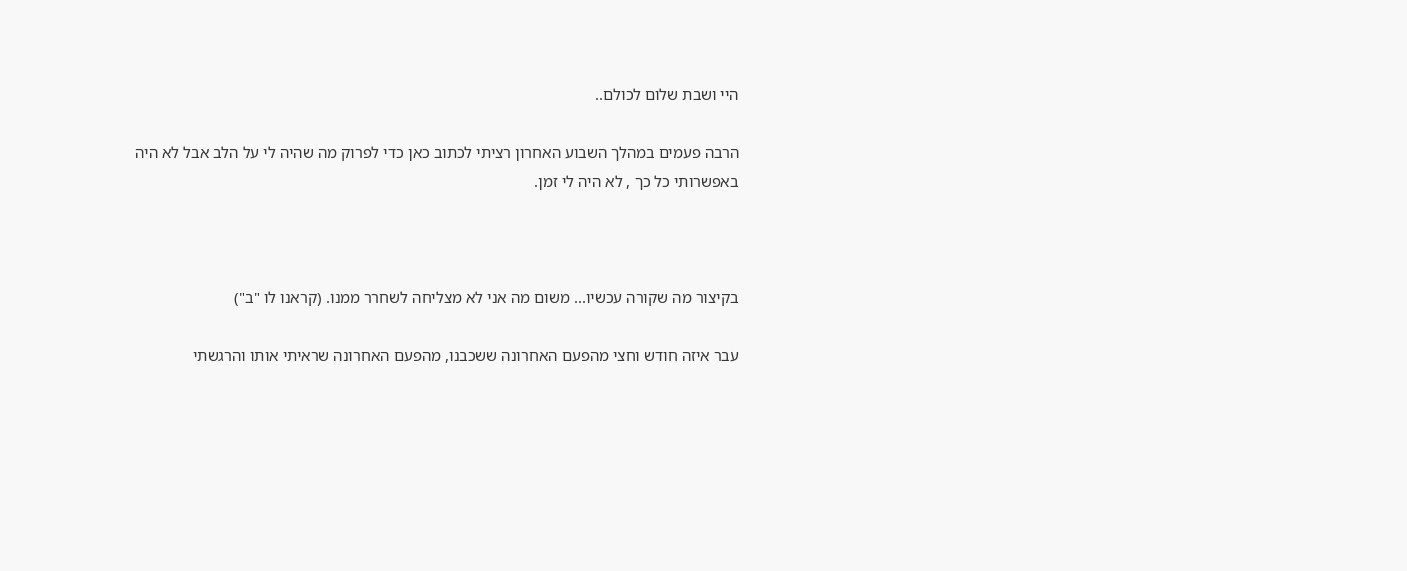היי ושבת שלום לכולם..

הרבה פעמים במהלך השבוע האחרון רציתי לכתוב כאן כדי לפרוק מה שהיה לי על הלב אבל לא היה באפשרותי כל כך , לא היה לי זמן.



בקיצור מה שקורה עכשיו... משום מה אני לא מצליחה לשחרר ממנו. (קראנו לו "ב")

עבר איזה חודש וחצי מהפעם האחרונה ששכבנו, מהפעם האחרונה שראיתי אותו והרגשתי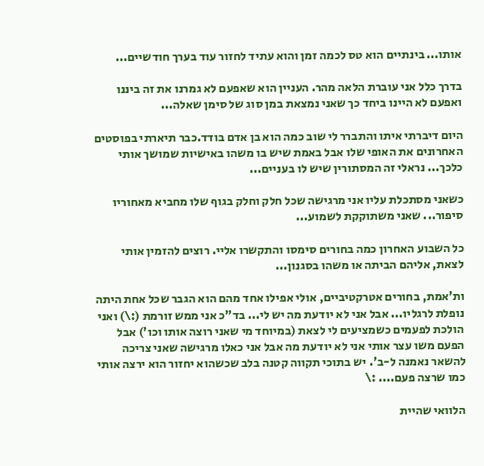אותו... בינתיים הוא טס לכמה זמן והוא עתיד לחזור עוד בערך חודשיים...

בדרך כלל אני עוברת הלאה מהר. העניין הוא שאפעם לא גמרנו את זה ביננו ואפעם לא היינו ביחד כך שאני נמצאת במן סוג של סימן שאלה...

היום דיברתי איתו והתברר לי שוב כמה הוא בן אדם בודד.כבר תיארתי בפוסטים האחרונים את האופי שלו אבל באמת שיש בו משהו באישיות שמושך אותי כלכך... נראלי זה המסתורין שיש לו בעניים...

כשאני מסתכלת עליו אני מרגישה שכל חלק וחלק בגוף שלו מחביא מאחוריו סיפור... שאני משתוקקת לשמוע...

כל השבוע האחרון כמה בחורים סימסו והתקשרו אליי. רוצים להזמין אותי לצאת, אליהם הביתה או משהו בסגנון...

ות'אמת, בחורים אטרקטיביים, אולי אפילו אחד מהם הוא הגבר שכל אחת היתה נופלת לרגליו... אבל אני לא יודעת מה יש לי... בד"כ אני ממש זורמת (:\) ואני הולכת לפעמים כשמציעים לי לצאת (במיוחד מי שאני רוצה אותו וכו') אבל הפעם משו עצר אותי אני לא יודעת מה אבל אני כאלו מרגישה שאני צריכה להשאר נאמנה ל-ב'. יש בתוכי תקווה קטנה בלב שכשהוא יחזור הוא ירצה אותי כמו שרצה פעם.... :\

הלוואי שהיית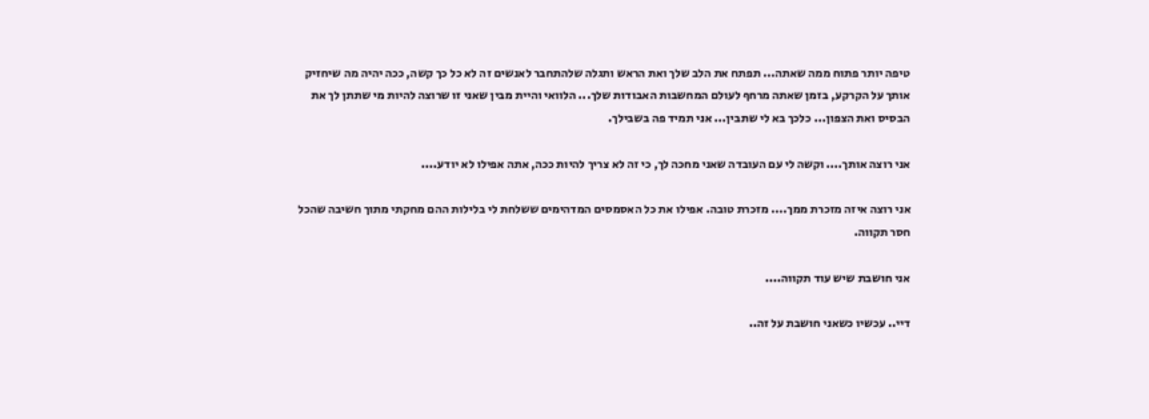טיפה יותר פתוח ממה שאתה... תפתח את הלב שלך ואת הראש ותגלה שלהתחבר לאנשים זה לא כל כך קשה, ככה יהיה מה שיחזיק אותך על הקרקע, בזמן שאתה מרחף לעולם המחשבות האבודות שלך... הלוואי והיית מבין שאני זו שרוצה להיות מי שתתן לך את הבסיס ואת הצפון... כלכך בא לי שתבין... אני תמיד פה בשבילך.

אני רוצה אותך.... וקשה לי עם העובדה שאני מחכה לך, כי זה לא צריך להיות ככה, אתה אפילו לא יודע....

אני רוצה איזה מזכרת ממך.... מזכרת טובה. אפילו את כל האסמסים המדהימים ששלחת לי בלילות ההם מחקתי מתוך חשיבה שהכל חסר תקווה.

אני חושבת שיש עוד תקווה....

דיי.. עכשיו כשאני חושבת על זה..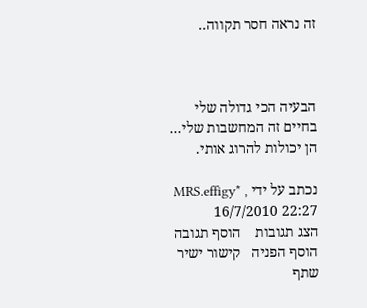זה נראה חסר תקווה..



הבעיה הכי גדולה שלי בחיים זה המחשבות שלי... הן יכולות להרוג אותי.

נכתב על ידי MRS.effigy* , 16/7/2010 22:27
הצג תגובות    הוסף תגובה   הוסף הפניה   קישור ישיר   שתף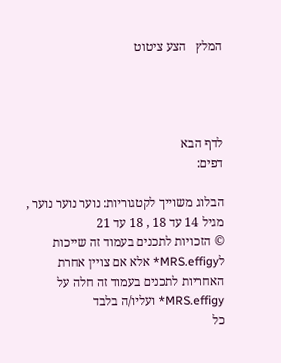המלץ   הצע ציטוט




לדף הבא
דפים:

הבלוג משוייך לקטגוריות: נוער נוער נוער , מגיל 14 עד 18 , 18 עד 21
© הזכויות לתכנים בעמוד זה שייכות לMRS.effigy* אלא אם צויין אחרת
האחריות לתכנים בעמוד זה חלה על MRS.effigy* ועליו/ה בלבד
כל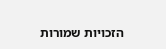הזכויות שמורות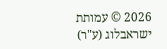2026 © עמותת ישראבלוג (ע"ר)